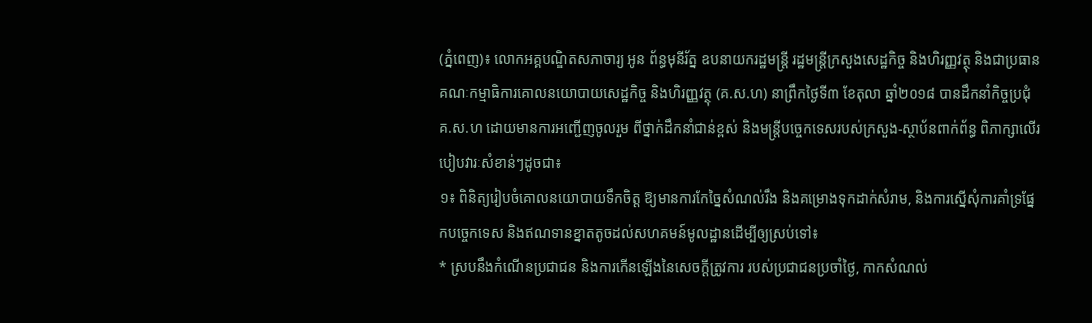(ភ្នំពេញ)៖ លោកអគ្គបណ្ឌិតសភាចារ្យ អូន ព័ន្ធមុនីរ័ត្ន ឧបនាយករដ្ឋមន្រ្តី រដ្ឋមន្រ្តីក្រសួងសេដ្ឋកិច្ច និងហិរញ្ញវត្ថុ និងជាប្រធានគណៈកម្មាធិការគោលនយោបាយសេដ្ឋកិច្ច និងហិរញ្ញវត្ថុ (គ.ស.ហ) នាព្រឹកថ្ងៃទី៣ ខែតុលា ឆ្នាំ២០១៨ បានដឹកនាំកិច្ចប្រជុំ គ.ស.ហ ដោយមានការអញ្ជើញចូលរួម ពីថ្នាក់ដឹកនាំជាន់ខ្ពស់ និងមន្រ្តីបច្ចេកទេសរបស់ក្រសួង-ស្ថាប័នពាក់ព័ន្ធ ពិភាក្សាលើរបៀបវារៈសំខាន់ៗដូចជា៖
១៖ ពិនិត្យរៀបចំគោលនយោបាយទឹកចិត្ត ឱ្យមានការកែច្នៃសំណល់រឹង និងគម្រោងទុកដាក់សំរាម, និងការស្នើសុំការគាំទ្រផ្នែកបច្ចេកទេស និងឥណទានខ្នាតតូចដល់សហគមន៍មូលដ្ឋានដើម្បីឲ្យស្រប់ទៅ៖
* ស្របនឹងកំណើនប្រជាជន និងការកើនឡើងនៃសេចក្តីត្រូវការ របស់ប្រជាជនប្រចាំថ្ងៃ, កាកសំណល់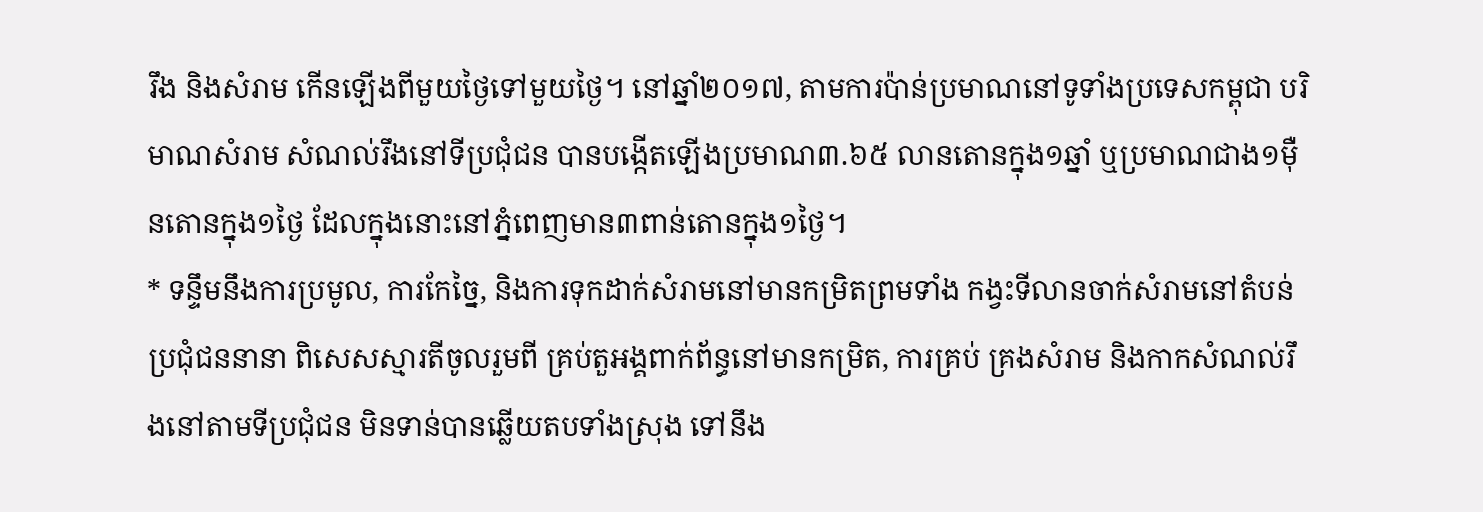រឹង និងសំរាម កើនឡើងពីមួយថ្ងៃទៅមួយថ្ងៃ។ នៅឆ្នាំ២០១៧, តាមការប៉ាន់ប្រមាណនៅទូទាំងប្រទេសកម្ពុជា បរិមាណសំរាម សំណល់រឹងនៅទីប្រជុំជន បានបង្កើតឡើងប្រមាណ៣.៦៥ លានតោនក្នុង១ឆ្នាំ ឬប្រមាណជាង១ម៉ឺនតោនក្នុង១ថ្ងៃ ដែលក្នុងនោះនៅភ្នំពេញមាន៣ពាន់តោនក្នុង១ថ្ងៃ។
* ទន្ទឹមនឹងការប្រមូល, ការកែច្នៃ, និងការទុកដាក់សំរាមនៅមានកម្រិតព្រមទាំង កង្វះទីលានចាក់សំរាមនៅតំបន់ប្រជុំជននានា ពិសេសស្មារតីចូលរួមពី គ្រប់តួអង្គពាក់ព័ន្ធនៅមានកម្រិត, ការគ្រប់ គ្រងសំរាម និងកាកសំណល់រឹងនៅតាមទីប្រជុំជន មិនទាន់បានឆ្លើយតបទាំងស្រុង ទៅនឹង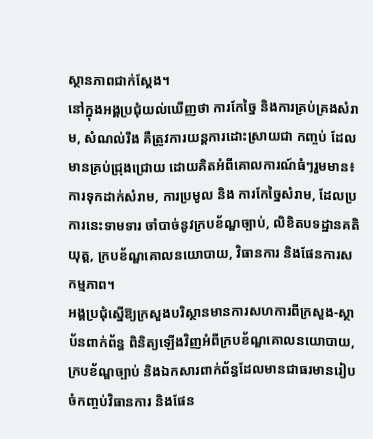ស្ថានភាពជាក់ស្តែង។
នៅក្នុងអង្គប្រជុំយល់ឃើញថា ការកែច្នៃ និងការគ្រប់គ្រងសំរាម, សំណល់រឹង គឺត្រូវការយន្តការដោះស្រាយជា កញ្ចប់ ដែលមានគ្រប់ជ្រុងជ្រោយ ដោយគិតអំពីគោលការណ៍ធំៗរួមមាន៖ ការទុកដាក់សំរាម, ការប្រមូល និង ការកែច្នៃសំរាម, ដែលប្រការនេះទាមទារ ចាំបាច់នូវក្របខ័ណ្ឌច្បាប់, លិខិតបទដ្ឋានគតិយុត្ត, ក្របខ័ណ្ឌគោលនយោបាយ, វិធានការ និងផែនការសកម្មភាព។
អង្គប្រជុំស្នើឱ្យក្រសួងបរិស្ថានមានការសហការពីក្រសួង-ស្ថាប័នពាក់ព័ន្ធ ពិនិត្យឡើងវិញអំពីក្របខ័ណ្ឌគោលនយោបាយ, ក្របខ័ណ្ឌច្បាប់ និងឯកសារពាក់ព័ន្ធដែលមានជាធរមានរៀបចំកញ្ចប់វិធានការ និងផែន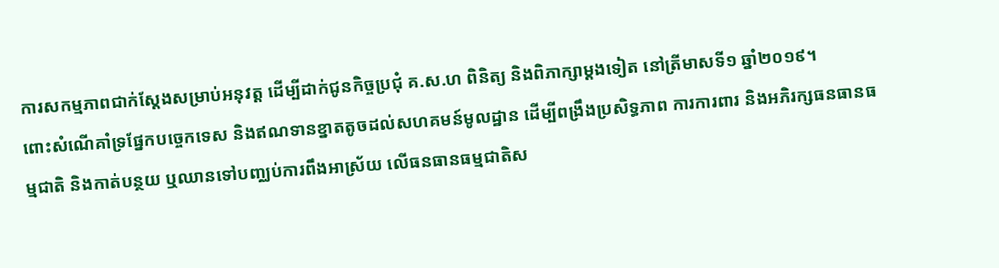ការសកម្មភាពជាក់ស្តែងសម្រាប់អនុវត្ត ដើម្បីដាក់ជូនកិច្ចប្រជុំ គ.ស.ហ ពិនិត្យ និងពិភាក្សាម្តងទៀត នៅត្រីមាសទី១ ឆ្នាំ២០១៩។
ពោះសំណើគាំទ្រផ្នែកបច្ចេកទេស និងឥណទានខ្នាតតូចដល់សហគមន៍មូលដ្ឋាន ដើម្បីពង្រឹងប្រសិទ្ធភាព ការការពារ និងអភិរក្សធនធានធម្មជាតិ និងកាត់បន្ថយ ឬឈានទៅបញ្ឈប់ការពឹងអាស្រ័យ លើធនធានធម្មជាតិស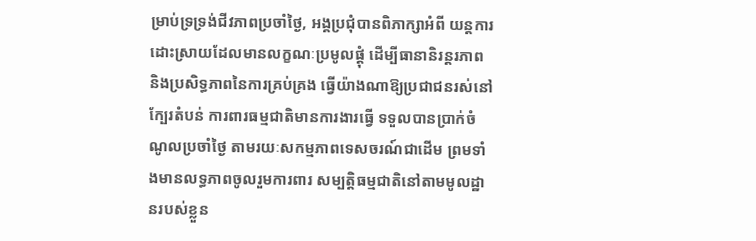ម្រាប់ទ្រទ្រង់ជីវភាពប្រចាំថ្ងៃ, អង្គប្រជុំបានពិភាក្សាអំពី យន្តការដោះស្រាយដែលមានលក្ខណៈប្រមូលផ្តុំ ដើម្បីធានានិរន្តរភាព និងប្រសិទ្ធភាពនៃការគ្រប់គ្រង ធ្វើយ៉ាងណាឱ្យប្រជាជនរស់នៅក្បែរតំបន់ ការពារធម្មជាតិមានការងារធ្វើ ទទួលបានប្រាក់ចំណូលប្រចាំថ្ងៃ តាមរយៈសកម្មភាពទេសចរណ៍ជាដើម ព្រមទាំងមានលទ្ធភាពចូលរួមការពារ សម្បត្តិធម្មជាតិនៅតាមមូលដ្ឋានរបស់ខ្លួន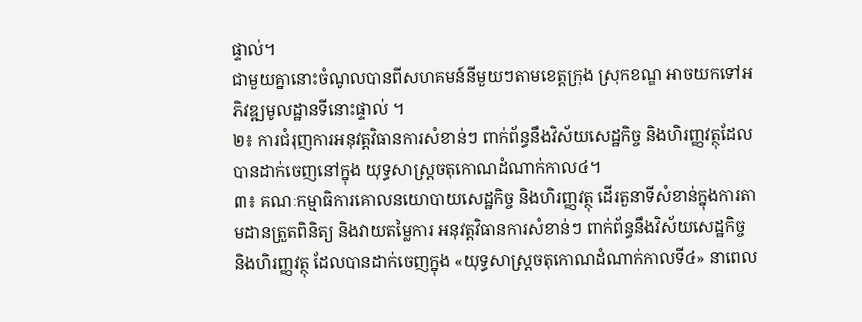ផ្ទាល់។
ជាមួយគ្នានោះចំណូលបានពីសហគមន៍នីមួយៗតាមខេត្តក្រុង ស្រុកខណ្ឌ អាចយកទៅអភិវឌ្ឍមូលដ្ឋានទីនោះផ្ទាល់ ។
២៖ ការជំរុញការអនុវត្តវិធានការសំខាន់ៗ ពាក់ព័ន្ធនឹងវិស័យសេដ្ឋកិច្ច និងហិរញ្ញវត្ថុដែលបានដាក់ចេញនៅក្នុង យុទ្ធសាស្រ្តចតុកោណដំណាក់កាល៤។
៣៖ គណៈកម្មាធិការគោលនយោបាយសេដ្ឋកិច្ច និងហិរញ្ញវត្ថុ ដើរតួនាទីសំខាន់ក្នុងការតាមដានត្រួតពិនិត្យ និងវាយតម្លៃការ អនុវត្តវិធានការសំខាន់ៗ ពាក់ព័ន្ធនឹងវិស័យសេដ្ឋកិច្ច និងហិរញ្ញវត្ថុ ដែលបានដាក់ចេញក្នុង «យុទ្ធសាស្រ្តចតុកោណដំណាក់កាលទី៤» នាពេល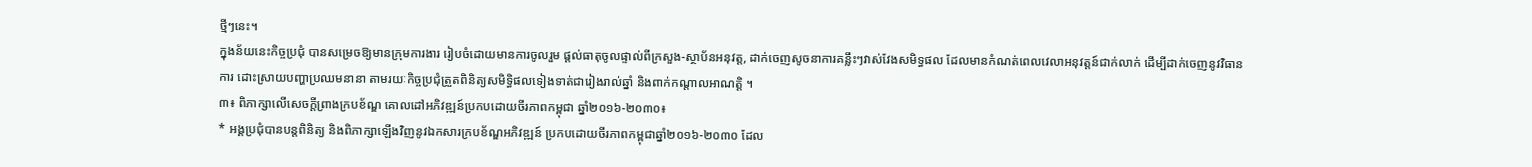ថ្មីៗនេះ។
ក្នុងន័យនេះកិច្ចប្រជុំ បានសម្រេចឱ្យមានក្រុមការងារ រៀបចំដោយមានការចូលរួម ផ្ដល់ធាតុចូលផ្ទាល់ពីក្រសួង-ស្ថាប័នអនុវត្ត, ដាក់ចេញសូចនាការគន្លឹះៗវាស់វែងសមិទ្ធផល ដែលមានកំណត់ពេលវេលាអនុវត្តន៍ជាក់លាក់ ដើម្បីដាក់ចេញនូវវិធានការ ដោះស្រាយបញ្ហាប្រឈមនានា តាមរយៈកិច្ចប្រជុំត្រួតពិនិត្យសមិទ្ធិផលទៀងទាត់ជារៀងរាល់ឆ្នាំ និងពាក់កណ្តាលអាណត្តិ ។
៣៖ ពិភាក្សាលើសេចក្តីព្រាងក្របខ័ណ្ឌ គោលដៅអភិវឌ្ឍន៍ប្រកបដោយចីរភាពកម្ពុជា ឆ្នាំ២០១៦-២០៣០៖
* អង្គប្រជុំបានបន្តពិនិត្យ និងពិភាក្សាឡើងវិញនូវឯកសារក្របខ័ណ្ឌអភិវឌ្ឍន៍ ប្រកបដោយចីរភាពកម្ពុជាឆ្នាំ២០១៦-២០៣០ ដែល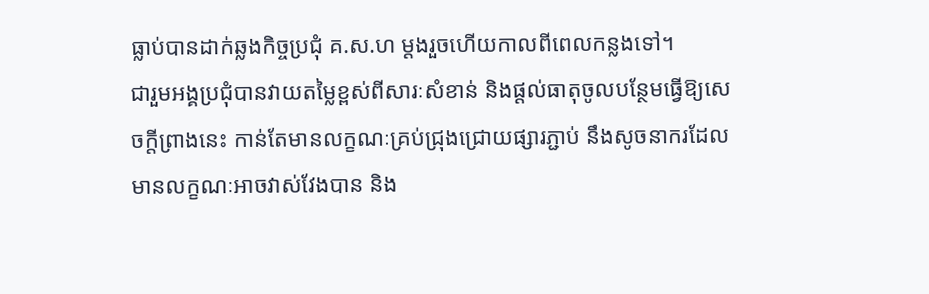ធ្លាប់បានដាក់ឆ្លងកិច្ចប្រជុំ គ.ស.ហ ម្តងរួចហើយកាលពីពេលកន្លងទៅ។
ជារួមអង្គប្រជុំបានវាយតម្លៃខ្ពស់ពីសារៈសំខាន់ និងផ្តល់ធាតុចូលបន្ថែមធ្វើឱ្យសេចក្តីព្រាងនេះ កាន់តែមានលក្ខណៈគ្រប់ជ្រុងជ្រោយផ្សារភ្ជាប់ នឹងសូចនាករដែលមានលក្ខណៈអាចវាស់វែងបាន និង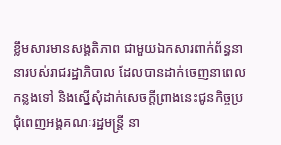ខ្លឹមសារមានសង្គតិភាព ជាមួយឯកសារពាក់ព័ន្ធនានារបស់រាជរដ្ឋាភិបាល ដែលបានដាក់ចេញនាពេលកន្លងទៅ និងស្នើសុំដាក់សេចក្តីព្រាងនេះជូនកិច្ចប្រជុំពេញអង្គគណៈរដ្ឋមន្រ្តី នា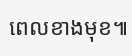ពេលខាងមុខ៕